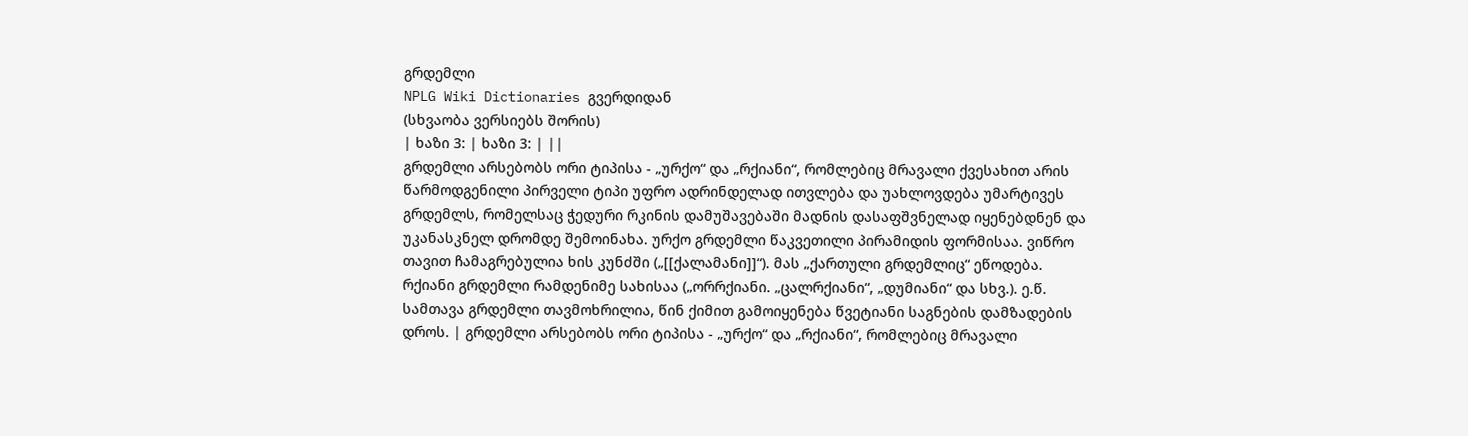გრდემლი
NPLG Wiki Dictionaries გვერდიდან
(სხვაობა ვერსიებს შორის)
| ხაზი 3: | ხაზი 3: | ||
გრდემლი არსებობს ორი ტიპისა - „ურქო“ და „რქიანი“, რომლებიც მრავალი ქვესახით არის წარმოდგენილი პირველი ტიპი უფრო ადრინდელად ითვლება და უახლოვდება უმარტივეს გრდემლს, რომელსაც ჭედური რკინის დამუშავებაში მადნის დასაფშვნელად იყენებდნენ და უკანასკნელ დრომდე შემოინახა. ურქო გრდემლი წაკვეთილი პირამიდის ფორმისაა. ვიწრო თავით ჩამაგრებულია ხის კუნძში („[[ქალამანი]]“). მას „ქართული გრდემლიც“ ეწოდება. რქიანი გრდემლი რამდენიმე სახისაა („ორრქიანი. „ცალრქიანი“, „დუმიანი“ და სხვ.). ე.წ. სამთავა გრდემლი თავმოხრილია, წინ ქიმით გამოიყენება წვეტიანი საგნების დამზადების დროს. | გრდემლი არსებობს ორი ტიპისა - „ურქო“ და „რქიანი“, რომლებიც მრავალი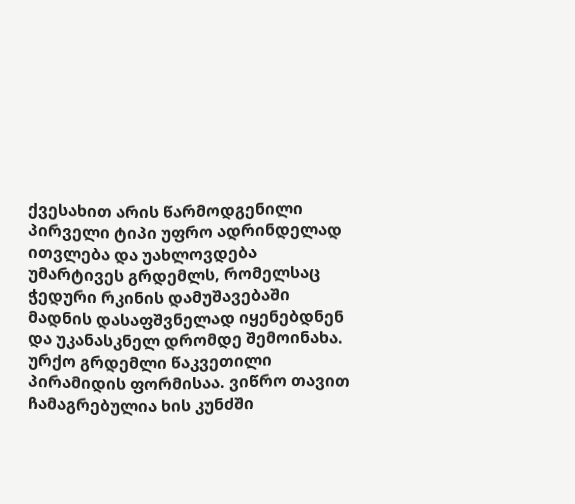ქვესახით არის წარმოდგენილი პირველი ტიპი უფრო ადრინდელად ითვლება და უახლოვდება უმარტივეს გრდემლს, რომელსაც ჭედური რკინის დამუშავებაში მადნის დასაფშვნელად იყენებდნენ და უკანასკნელ დრომდე შემოინახა. ურქო გრდემლი წაკვეთილი პირამიდის ფორმისაა. ვიწრო თავით ჩამაგრებულია ხის კუნძში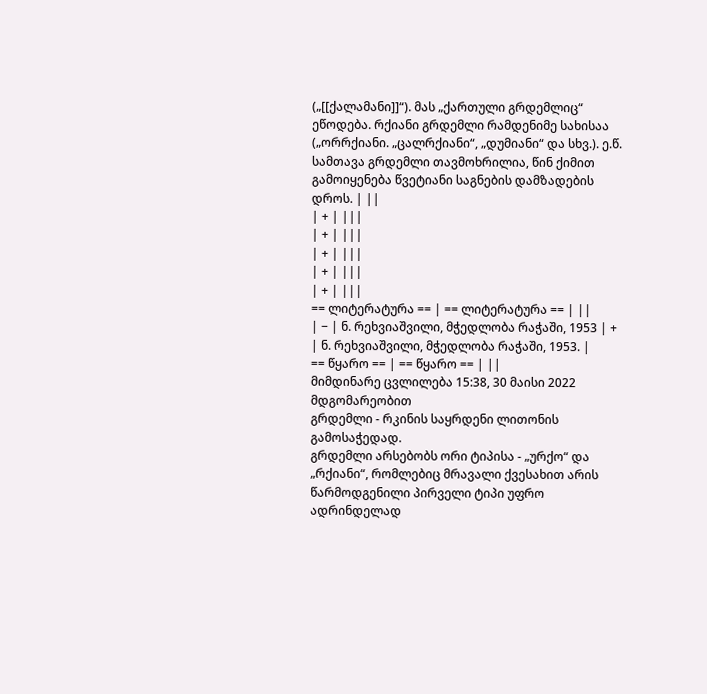(„[[ქალამანი]]“). მას „ქართული გრდემლიც“ ეწოდება. რქიანი გრდემლი რამდენიმე სახისაა („ორრქიანი. „ცალრქიანი“, „დუმიანი“ და სხვ.). ე.წ. სამთავა გრდემლი თავმოხრილია, წინ ქიმით გამოიყენება წვეტიანი საგნების დამზადების დროს. | ||
| + | |||
| + | |||
| + | |||
| + | |||
| + | |||
== ლიტერატურა == | == ლიტერატურა == | ||
| − | ნ. რეხვიაშვილი, მჭედლობა რაჭაში, 1953 | + | ნ. რეხვიაშვილი, მჭედლობა რაჭაში, 1953. |
== წყარო == | == წყარო == | ||
მიმდინარე ცვლილება 15:38, 30 მაისი 2022 მდგომარეობით
გრდემლი - რკინის საყრდენი ლითონის გამოსაჭედად.
გრდემლი არსებობს ორი ტიპისა - „ურქო“ და „რქიანი“, რომლებიც მრავალი ქვესახით არის წარმოდგენილი პირველი ტიპი უფრო ადრინდელად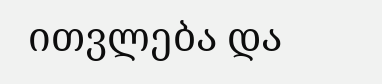ითვლება და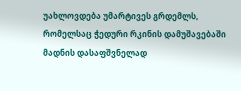უახლოვდება უმარტივეს გრდემლს, რომელსაც ჭედური რკინის დამუშავებაში მადნის დასაფშვნელად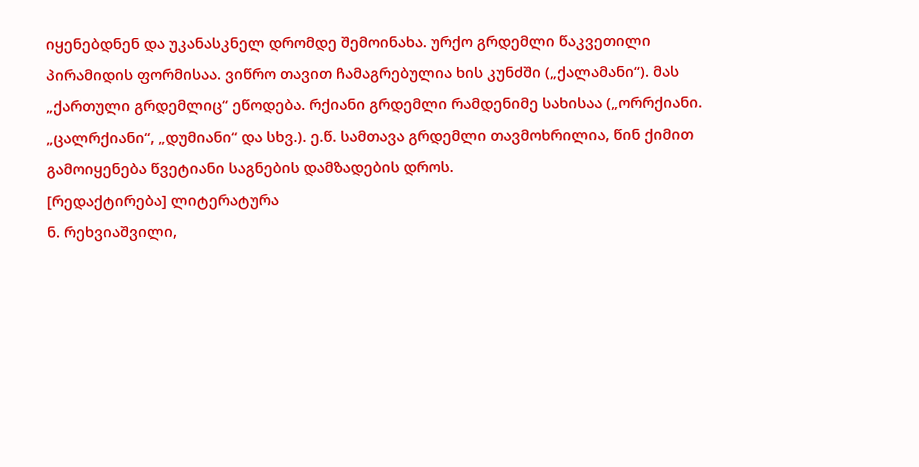იყენებდნენ და უკანასკნელ დრომდე შემოინახა. ურქო გრდემლი წაკვეთილი პირამიდის ფორმისაა. ვიწრო თავით ჩამაგრებულია ხის კუნძში („ქალამანი“). მას „ქართული გრდემლიც“ ეწოდება. რქიანი გრდემლი რამდენიმე სახისაა („ორრქიანი. „ცალრქიანი“, „დუმიანი“ და სხვ.). ე.წ. სამთავა გრდემლი თავმოხრილია, წინ ქიმით გამოიყენება წვეტიანი საგნების დამზადების დროს.
[რედაქტირება] ლიტერატურა
ნ. რეხვიაშვილი,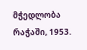მჭედლობა რაჭაში, 1953.